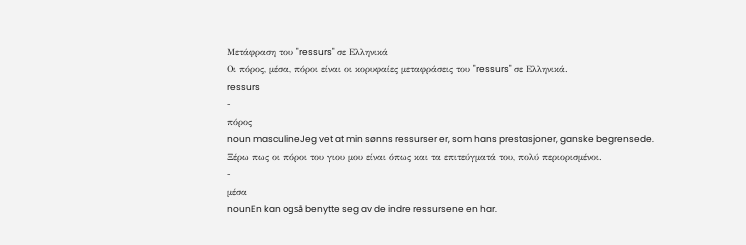Μετάφραση του "ressurs" σε Ελληνικά
Οι πόρος, μέσα, πόροι είναι οι κορυφαίες μεταφράσεις του "ressurs" σε Ελληνικά.
ressurs
-
πόρος
noun masculineJeg vet at min sønns ressurser er, som hans prestasjoner, ganske begrensede.
Ξέρω πως οι πόροι του γιου μου είναι όπως και τα επιτεύγματά του, πολύ περιορισμένοι.
-
μέσα
nounEn kan også benytte seg av de indre ressursene en har.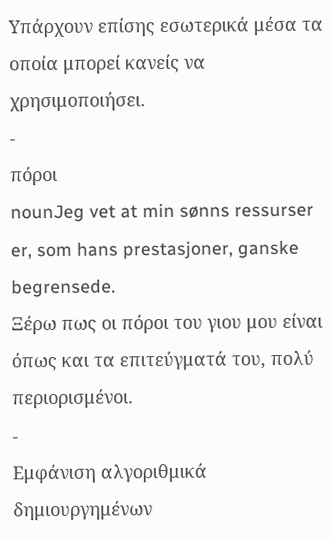Υπάρχουν επίσης εσωτερικά μέσα τα οποία μπορεί κανείς να χρησιμοποιήσει.
-
πόροι
nounJeg vet at min sønns ressurser er, som hans prestasjoner, ganske begrensede.
Ξέρω πως οι πόροι του γιου μου είναι όπως και τα επιτεύγματά του, πολύ περιορισμένοι.
-
Εμφάνιση αλγοριθμικά δημιουργημένων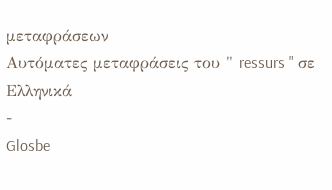μεταφράσεων
Αυτόματες μεταφράσεις του " ressurs " σε Ελληνικά
-
Glosbe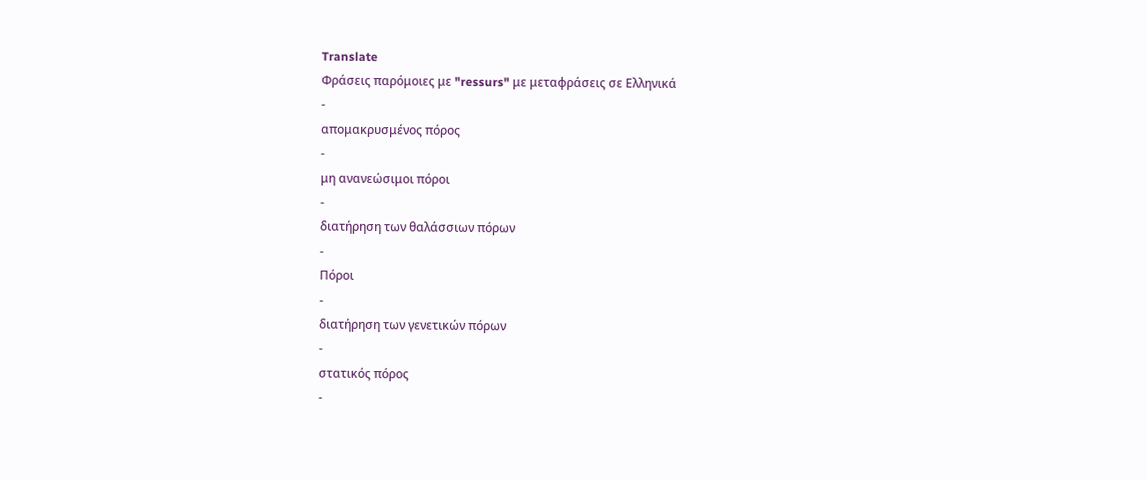Translate
Φράσεις παρόμοιες με "ressurs" με μεταφράσεις σε Ελληνικά
-
απομακρυσμένος πόρος
-
μη ανανεώσιμοι πόροι
-
διατήρηση των θαλάσσιων πόρων
-
Πόροι
-
διατήρηση των γενετικών πόρων
-
στατικός πόρος
-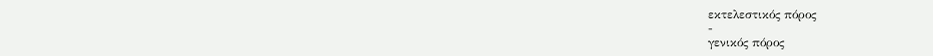εκτελεστικός πόρος
-
γενικός πόρος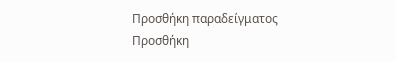Προσθήκη παραδείγματος
Προσθήκη